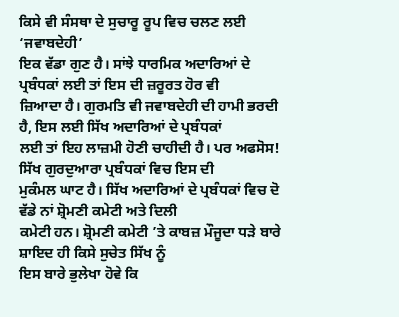ਕਿਸੇ ਵੀ ਸੰਸਥਾ ਦੇ ਸੁਚਾਰੂ ਰੂਪ ਵਿਚ ਚਲਣ ਲਈ ‘ਜਵਾਬਦੇਹੀ’
ਇਕ ਵੱਡਾ ਗੁਣ ਹੈ। ਸਾਂਝੇ ਧਾਰਮਿਕ ਅਦਾਰਿਆਂ ਦੇ ਪ੍ਰਬੰਧਕਾਂ ਲਈ ਤਾਂ ਇਸ ਦੀ ਜ਼ਰੂਰਤ ਹੋਰ ਵੀ
ਜ਼ਿਆਦਾ ਹੈ। ਗੁਰਮਤਿ ਵੀ ਜਵਾਬਦੇਹੀ ਦੀ ਹਾਮੀ ਭਰਦੀ ਹੈ, ਇਸ ਲਈ ਸਿੱਖ ਅਦਾਰਿਆਂ ਦੇ ਪ੍ਰਬੰਧਕਾਂ
ਲਈ ਤਾਂ ਇਹ ਲਾਜ਼ਮੀ ਹੋਣੀ ਚਾਹੀਦੀ ਹੈ। ਪਰ ਅਫਸੋਸ! ਸਿੱਖ ਗੁਰਦੁਆਰਾ ਪ੍ਰਬੰਧਕਾਂ ਵਿਚ ਇਸ ਦੀ
ਮੁਕੰਮਲ ਘਾਟ ਹੈ। ਸਿੱਖ ਅਦਾਰਿਆਂ ਦੇ ਪ੍ਰਬੰਧਕਾਂ ਵਿਚ ਦੋ ਵੱਡੇ ਨਾਂ ਸ਼੍ਰੋਮਣੀ ਕਮੇਟੀ ਅਤੇ ਦਿਲੀ
ਕਮੇਟੀ ਹਨ। ਸ਼੍ਰੋਮਣੀ ਕਮੇਟੀ ’ਤੇ ਕਾਬਜ਼ ਮੌਜੂਦਾ ਧੜੇ ਬਾਰੇ ਸ਼ਾਇਦ ਹੀ ਕਿਸੇ ਸੁਚੇਤ ਸਿੱਖ ਨੂੰ
ਇਸ ਬਾਰੇ ਭੁਲੇਖਾ ਹੋਵੇ ਕਿ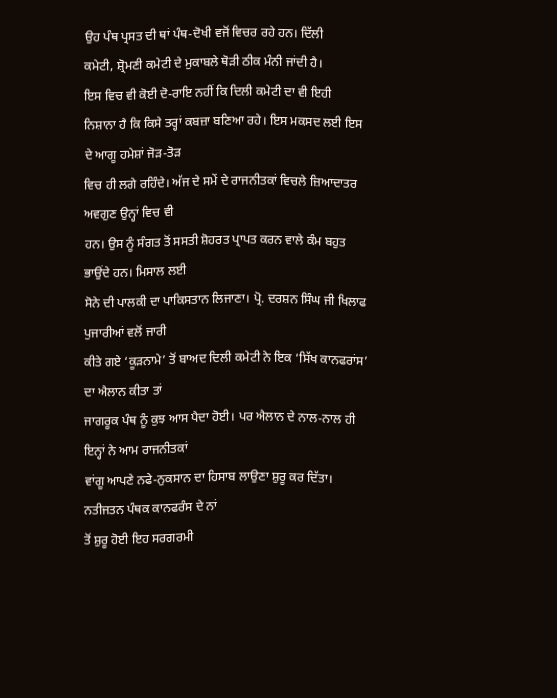ਉਹ ਪੰਥ ਪ੍ਰਸਤ ਦੀ ਥਾਂ ਪੰਥ-ਦੋਖੀ ਵਜੋਂ ਵਿਚਰ ਰਹੇ ਹਨ। ਦਿੱਲੀ
ਕਮੇਟੀ, ਸ਼੍ਰੋਮਣੀ ਕਮੇਟੀ ਦੇ ਮੁਕਾਬਲੇ ਥੋੜੀ ਠੀਕ ਮੰਨੀ ਜਾਂਦੀ ਹੈ।
ਇਸ ਵਿਚ ਵੀ ਕੋਈ ਦੋ-ਰਾਇ ਨਹੀਂ ਕਿ ਦਿਲੀ ਕਮੇਟੀ ਦਾ ਵੀ ਇਹੀ
ਨਿਸ਼ਾਨਾ ਹੈ ਕਿ ਕਿਸੇ ਤਰ੍ਹਾਂ ਕਬਜ਼ਾ ਬਣਿਆ ਰਹੇ। ਇਸ ਮਕਸਦ ਲਈ ਇਸ ਦੇ ਆਗੂ ਹਮੇਸ਼ਾਂ ਜੋੜ-ਤੋੜ
ਵਿਚ ਹੀ ਲਗੇ ਰਹਿੰਦੇ। ਅੱਜ ਦੇ ਸਮੇਂ ਦੇ ਰਾਜਨੀਤਕਾਂ ਵਿਚਲੇ ਜ਼ਿਆਦਾਤਰ ਅਵਗੁਣ ਉਨ੍ਹਾਂ ਵਿਚ ਵੀ
ਹਨ। ਉਸ ਨੂੰ ਸੰਗਤ ਤੋਂ ਸਸਤੀ ਸ਼ੋਹਰਤ ਪ੍ਰਾਪਤ ਕਰਨ ਵਾਲੇ ਕੰਮ ਬਹੁਤ ਭਾਉਂਦੇ ਹਨ। ਮਿਸਾਲ ਲਈ
ਸੋਨੇ ਦੀ ਪਾਲਕੀ ਦਾ ਪਾਕਿਸਤਾਨ ਲਿਜਾਣਾ। ਪ੍ਰੋ. ਦਰਸ਼ਨ ਸਿੰਘ ਜੀ ਖਿਲਾਫ ਪੁਜਾਰੀਆਂ ਵਲੋਂ ਜਾਰੀ
ਕੀਤੇ ਗਏ ‘ਕੂੜਨਾਮੇ’ ਤੋਂ ਬਾਅਦ ਦਿਲੀ ਕਮੇਟੀ ਨੇ ਇਕ ‘ਸਿੱਖ ਕਾਨਫਰਾਂਸ’ ਦਾ ਐਲਾਨ ਕੀਤਾ ਤਾਂ
ਜਾਗਰੂਕ ਪੰਥ ਨੂੰ ਕੁਝ ਆਸ ਪੈਦਾ ਹੋਈ। ਪਰ ਐਲਾਨ ਦੇ ਨਾਲ-ਨਾਲ ਹੀ ਇਨ੍ਹਾਂ ਨੇ ਆਮ ਰਾਜਨੀਤਕਾਂ
ਵਾਂਗੂ ਆਪਣੇ ਨਫੇ-ਨੁਕਸਾਨ ਦਾ ਹਿਸਾਬ ਲਾਉਣਾ ਸ਼ੁਰੂ ਕਰ ਦਿੱਤਾ। ਨਤੀਜਤਨ ਪੰਥਕ ਕਾਨਫਰੰਸ ਦੇ ਨਾਂ
ਤੋਂ ਸ਼ੁਰੂ ਹੋਈ ਇਹ ਸਰਗਰਮੀ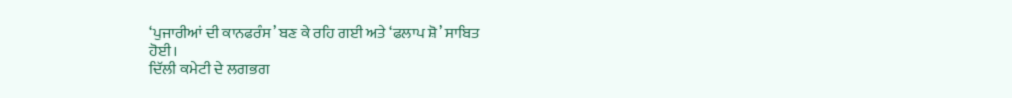‘ਪੁਜਾਰੀਆਂ ਦੀ ਕਾਨਫਰੰਸ’ ਬਣ ਕੇ ਰਹਿ ਗਈ ਅਤੇ ‘ਫਲਾਪ ਸ਼ੋ’ ਸਾਬਿਤ
ਹੋਈ।
ਦਿੱਲੀ ਕਮੇਟੀ ਦੇ ਲਗਭਗ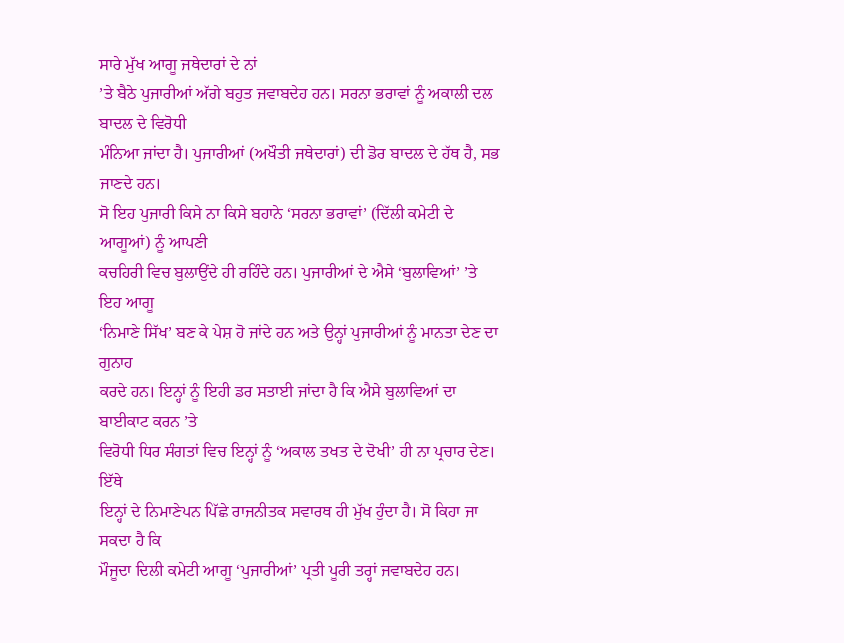ਸਾਰੇ ਮੁੱਖ ਆਗੂ ਜਥੇਦਾਰਾਂ ਦੇ ਨਾਂ
’ਤੇ ਬੈਠੇ ਪੁਜਾਰੀਆਂ ਅੱਗੇ ਬਹੁਤ ਜਵਾਬਦੇਹ ਹਨ। ਸਰਨਾ ਭਰਾਵਾਂ ਨੂੰ ਅਕਾਲੀ ਦਲ ਬਾਦਲ ਦੇ ਵਿਰੋਧੀ
ਮੰਨਿਆ ਜਾਂਦਾ ਹੈ। ਪੁਜਾਰੀਆਂ (ਅਖੌਤੀ ਜਥੇਦਾਰਾਂ) ਦੀ ਡੋਰ ਬਾਦਲ ਦੇ ਹੱਥ ਹੈ, ਸਭ ਜਾਣਦੇ ਹਨ।
ਸੋ ਇਹ ਪੁਜਾਰੀ ਕਿਸੇ ਨਾ ਕਿਸੇ ਬਹਾਨੇ ‘ਸਰਨਾ ਭਰਾਵਾਂ’ (ਦਿੱਲੀ ਕਮੇਟੀ ਦੇ ਆਗੂਆਂ) ਨੂੰ ਆਪਣੀ
ਕਚਹਿਰੀ ਵਿਚ ਬੁਲਾਉਂਦੇ ਹੀ ਰਹਿੰਦੇ ਹਨ। ਪੁਜਾਰੀਆਂ ਦੇ ਐਸੇ ‘ਬੁਲਾਵਿਆਂ’ ’ਤੇ ਇਹ ਆਗੂ
‘ਨਿਮਾਣੇ ਸਿੱਖ’ ਬਣ ਕੇ ਪੇਸ਼ ਹੋ ਜਾਂਦੇ ਹਨ ਅਤੇ ਉਨ੍ਹਾਂ ਪੁਜਾਰੀਆਂ ਨੂੰ ਮਾਨਤਾ ਦੇਣ ਦਾ ਗੁਨਾਹ
ਕਰਦੇ ਹਨ। ਇਨ੍ਹਾਂ ਨੂੰ ਇਹੀ ਡਰ ਸਤਾਈ ਜਾਂਦਾ ਹੈ ਕਿ ਐਸੇ ਬੁਲਾਵਿਆਂ ਦਾ ਬਾਈਕਾਟ ਕਰਨ ’ਤੇ
ਵਿਰੋਧੀ ਧਿਰ ਸੰਗਤਾਂ ਵਿਚ ਇਨ੍ਹਾਂ ਨੂੰ ‘ਅਕਾਲ ਤਖਤ ਦੇ ਦੋਖੀ’ ਹੀ ਨਾ ਪ੍ਰਚਾਰ ਦੇਣ। ਇੱਥੇ
ਇਨ੍ਹਾਂ ਦੇ ਨਿਮਾਣੇਪਨ ਪਿੱਛੇ ਰਾਜਨੀਤਕ ਸਵਾਰਥ ਹੀ ਮੁੱਖ ਹੁੰਦਾ ਹੈ। ਸੋ ਕਿਹਾ ਜਾ ਸਕਦਾ ਹੈ ਕਿ
ਮੌਜੂਦਾ ਦਿਲੀ ਕਮੇਟੀ ਆਗੂ ‘ਪੁਜਾਰੀਆਂ’ ਪ੍ਰਤੀ ਪੂਰੀ ਤਰ੍ਹਾਂ ਜਵਾਬਦੇਹ ਹਨ।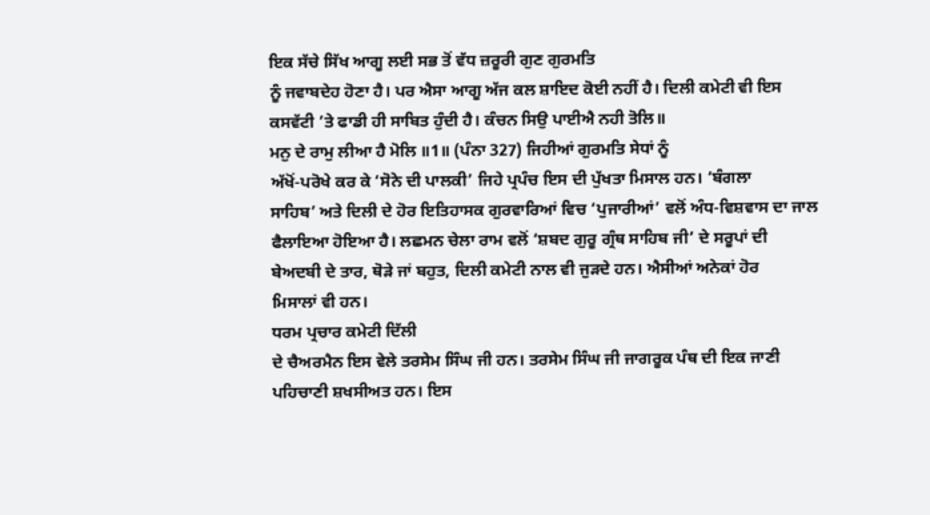ਇਕ ਸੱਚੇ ਸਿੱਖ ਆਗੂ ਲਈ ਸਭ ਤੋਂ ਵੱਧ ਜ਼ਰੂਰੀ ਗੁਣ ਗੁਰਮਤਿ
ਨੂੰ ਜਵਾਬਦੇਹ ਹੋਣਾ ਹੈ। ਪਰ ਐਸਾ ਆਗੂ ਅੱਜ ਕਲ ਸ਼ਾਇਦ ਕੋਈ ਨਹੀਂ ਹੈ। ਦਿਲੀ ਕਮੇਟੀ ਵੀ ਇਸ
ਕਸਵੱਟੀ ’ਤੇ ਫਾਡੀ ਹੀ ਸਾਬਿਤ ਹੁੰਦੀ ਹੈ। ਕੰਚਨ ਸਿਉ ਪਾਈਐ ਨਹੀ ਤੋਲਿ॥
ਮਨੁ ਦੇ ਰਾਮੁ ਲੀਆ ਹੈ ਮੋਲਿ ॥1॥ (ਪੰਨਾ 327) ਜਿਹੀਆਂ ਗੁਰਮਤਿ ਸੇਧਾਂ ਨੂੰ
ਅੱਖੋਂ-ਪਰੋਖੇ ਕਰ ਕੇ ‘ਸੋਨੇ ਦੀ ਪਾਲਕੀ’ ਜਿਹੇ ਪ੍ਰਪੰਚ ਇਸ ਦੀ ਪੁੱਖਤਾ ਮਿਸਾਲ ਹਨ। ‘ਬੰਗਲਾ
ਸਾਹਿਬ’ ਅਤੇ ਦਿਲੀ ਦੇ ਹੋਰ ਇਤਿਹਾਸਕ ਗੁਰਵਾਰਿਆਂ ਵਿਚ ‘ਪੁਜਾਰੀਆਂ’ ਵਲੋਂ ਅੰਧ-ਵਿਸ਼ਵਾਸ ਦਾ ਜਾਲ
ਫੈਲਾਇਆ ਹੋਇਆ ਹੈ। ਲਛਮਨ ਚੇਲਾ ਰਾਮ ਵਲੋਂ ‘ਸ਼ਬਦ ਗੁਰੂ ਗ੍ਰੰਥ ਸਾਹਿਬ ਜੀ’ ਦੇ ਸਰੂਪਾਂ ਦੀ
ਬੇਅਦਬੀ ਦੇ ਤਾਰ, ਥੋੜੇ ਜਾਂ ਬਹੁਤ, ਦਿਲੀ ਕਮੇਟੀ ਨਾਲ ਵੀ ਜੁੜਦੇ ਹਨ। ਐਸੀਆਂ ਅਨੇਕਾਂ ਹੋਰ
ਮਿਸਾਲਾਂ ਵੀ ਹਨ।
ਧਰਮ ਪ੍ਰਚਾਰ ਕਮੇਟੀ ਦਿੱਲੀ
ਦੇ ਚੈਅਰਮੈਨ ਇਸ ਵੇਲੇ ਤਰਸੇਮ ਸਿੰਘ ਜੀ ਹਨ। ਤਰਸੇਮ ਸਿੰਘ ਜੀ ਜਾਗਰੂਕ ਪੰਥ ਦੀ ਇਕ ਜਾਣੀ
ਪਹਿਚਾਣੀ ਸ਼ਖਸੀਅਤ ਹਨ। ਇਸ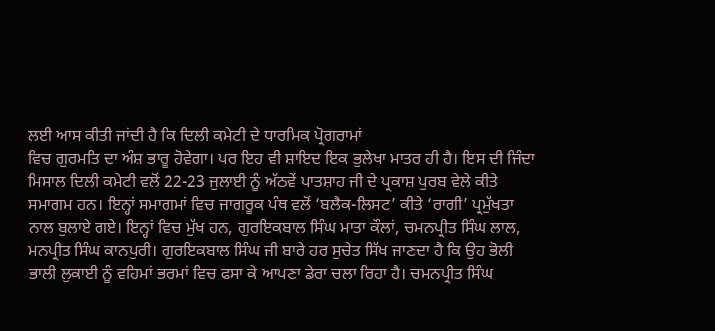ਲਈ ਆਸ ਕੀਤੀ ਜਾਂਦੀ ਹੈ ਕਿ ਦਿਲੀ ਕਮੇਟੀ ਦੇ ਧਾਰਮਿਕ ਪ੍ਰੋਗਰਾਮਾਂ
ਵਿਚ ਗੁਰਮਤਿ ਦਾ ਅੰਸ਼ ਭਾਰੂ ਹੋਵੇਗਾ। ਪਰ ਇਹ ਵੀ ਸ਼ਾਇਦ ਇਕ ਭੁਲੇਖਾ ਮਾਤਰ ਹੀ ਹੈ। ਇਸ ਦੀ ਜਿੰਦਾ
ਮਿਸਾਲ ਦਿਲੀ ਕਮੇਟੀ ਵਲੋਂ 22-23 ਜੁਲਾਈ ਨੂੰ ਅੱਠਵੇਂ ਪਾਤਸ਼ਾਹ ਜੀ ਦੇ ਪ੍ਰਕਾਸ਼ ਪੁਰਬ ਵੇਲੇ ਕੀਤੇ
ਸਮਾਗਮ ਹਨ। ਇਨ੍ਹਾਂ ਸਮਾਗਮਾਂ ਵਿਚ ਜਾਗਰੂਕ ਪੰਥ ਵਲੋਂ ‘ਬਲੈਕ-ਲਿਸਟ’ ਕੀਤੇ ‘ਰਾਗੀ’ ਪ੍ਰਮੁੱਖਤਾ
ਨਾਲ ਬੁਲਾਏ ਗਏ। ਇਨ੍ਹਾਂ ਵਿਚ ਮੁੱਖ ਹਨ, ਗੁਰਇਕਬਾਲ ਸਿੰਘ ਮਾਤਾ ਕੌਲਾਂ, ਚਮਨਪ੍ਰੀਤ ਸਿੰਘ ਲਾਲ,
ਮਨਪ੍ਰੀਤ ਸਿੰਘ ਕਾਨਪੁਰੀ। ਗੁਰਇਕਬਾਲ ਸਿੰਘ ਜੀ ਬਾਰੇ ਹਰ ਸੁਚੇਤ ਸਿੱਖ ਜਾਣਦਾ ਹੈ ਕਿ ਉਹ ਭੋਲੀ
ਭਾਲੀ ਲੁਕਾਈ ਨੂੰ ਵਹਿਮਾਂ ਭਰਮਾਂ ਵਿਚ ਫਸਾ ਕੇ ਆਪਣਾ ਡੇਰਾ ਚਲਾ ਰਿਹਾ ਹੈ। ਚਮਨਪ੍ਰੀਤ ਸਿੰਘ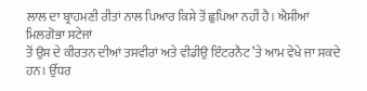ਲਾਲ ਦਾ ਬ੍ਰਾਹਮਣੀ ਰੀਤਾਂ ਨਾਲ ਪਿਆਰ ਕਿਸੇ ਤੋਂ ਛੁਪਿਆ ਨਹੀਂ ਹੈ। ਐਸੀਆਂ ਮਿਲਗੋਭਾ ਸਟੇਜਾਂ
ਤੋਂ ਉਸ ਦੇ ਕੀਰਤਨ ਦੀਆਂ ਤਸਵੀਰਾਂ ਅਤੇ ਵੀਡੀਉ ਇੰਟਰਨੈਟ ’ਤੇ ਆਮ ਵੇਖੇ ਜਾ ਸਕਦੇ ਹਨ। ਉੱਧਰ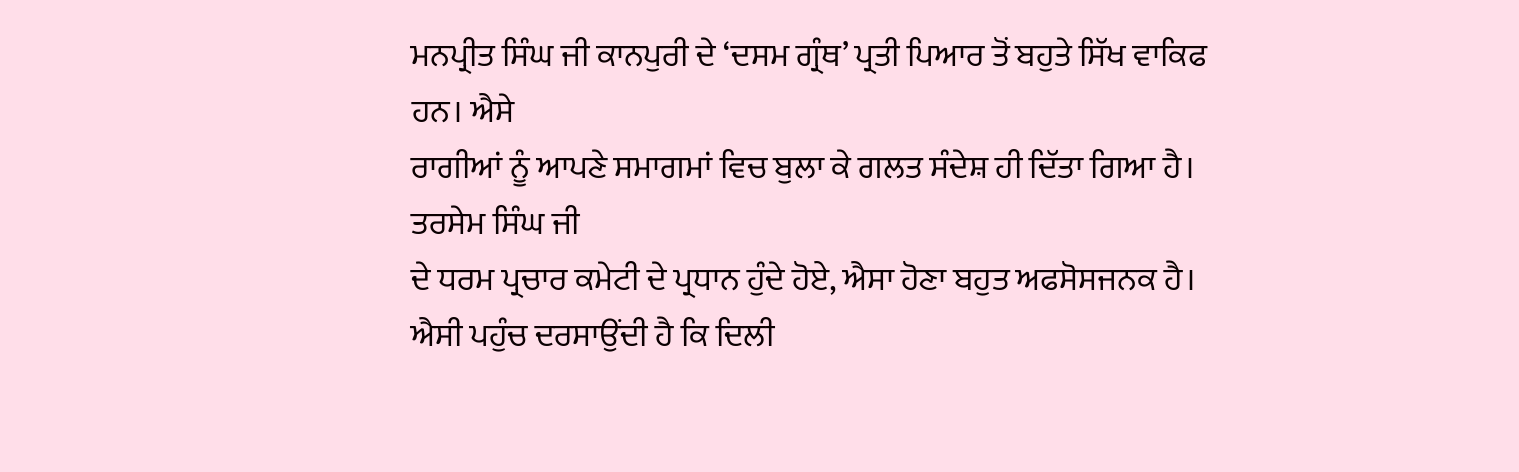ਮਨਪ੍ਰੀਤ ਸਿੰਘ ਜੀ ਕਾਨਪੁਰੀ ਦੇ ‘ਦਸਮ ਗ੍ਰੰਥ’ ਪ੍ਰਤੀ ਪਿਆਰ ਤੋਂ ਬਹੁਤੇ ਸਿੱਖ ਵਾਕਿਫ ਹਨ। ਐਸੇ
ਰਾਗੀਆਂ ਨੂੰ ਆਪਣੇ ਸਮਾਗਮਾਂ ਵਿਚ ਬੁਲਾ ਕੇ ਗਲਤ ਸੰਦੇਸ਼ ਹੀ ਦਿੱਤਾ ਗਿਆ ਹੈ। ਤਰਸੇਮ ਸਿੰਘ ਜੀ
ਦੇ ਧਰਮ ਪ੍ਰਚਾਰ ਕਮੇਟੀ ਦੇ ਪ੍ਰਧਾਨ ਹੁੰਦੇ ਹੋਏ, ਐਸਾ ਹੋਣਾ ਬਹੁਤ ਅਫਸੋਸਜਨਕ ਹੈ।
ਐਸੀ ਪਹੁੰਚ ਦਰਸਾਉਂਦੀ ਹੈ ਕਿ ਦਿਲੀ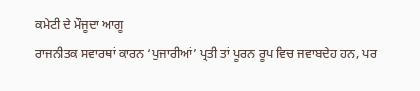ਕਮੇਟੀ ਦੇ ਮੌਜੂਦਾ ਆਗੂ
ਰਾਜਨੀਤਕ ਸਵਾਰਥਾਂ ਕਾਰਨ ‘ਪੁਜਾਰੀਆਂ’ ਪ੍ਰਤੀ ਤਾਂ ਪੂਰਨ ਰੂਪ ਵਿਚ ਜਵਾਬਦੇਹ ਹਨ, ਪਰ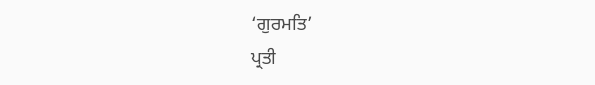‘ਗੁਰਮਤਿ’
ਪ੍ਰਤੀ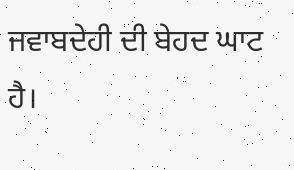ਜਵਾਬਦੇਹੀ ਦੀ ਬੇਹਦ ਘਾਟ ਹੈ।